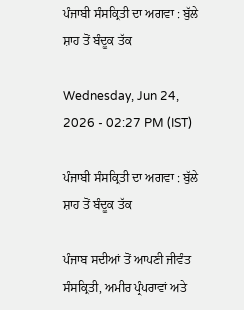ਪੰਜਾਬੀ ਸੰਸਕ੍ਰਿਤੀ ਦਾ ਅਗਵਾ : ਬੁੱਲੇ ਸ਼ਾਹ ਤੋਂ ਬੰਦੂਕ ਤੱਕ

Wednesday, Jun 24, 2026 - 02:27 PM (IST)

ਪੰਜਾਬੀ ਸੰਸਕ੍ਰਿਤੀ ਦਾ ਅਗਵਾ : ਬੁੱਲੇ ਸ਼ਾਹ ਤੋਂ ਬੰਦੂਕ ਤੱਕ

ਪੰਜਾਬ ਸਦੀਆਂ ਤੋਂ ਆਪਣੀ ਜੀਵੰਤ ਸੰਸਕ੍ਰਿਤੀ, ਅਮੀਰ ਪ੍ਰੰਪਰਾਵਾਂ ਅਤੇ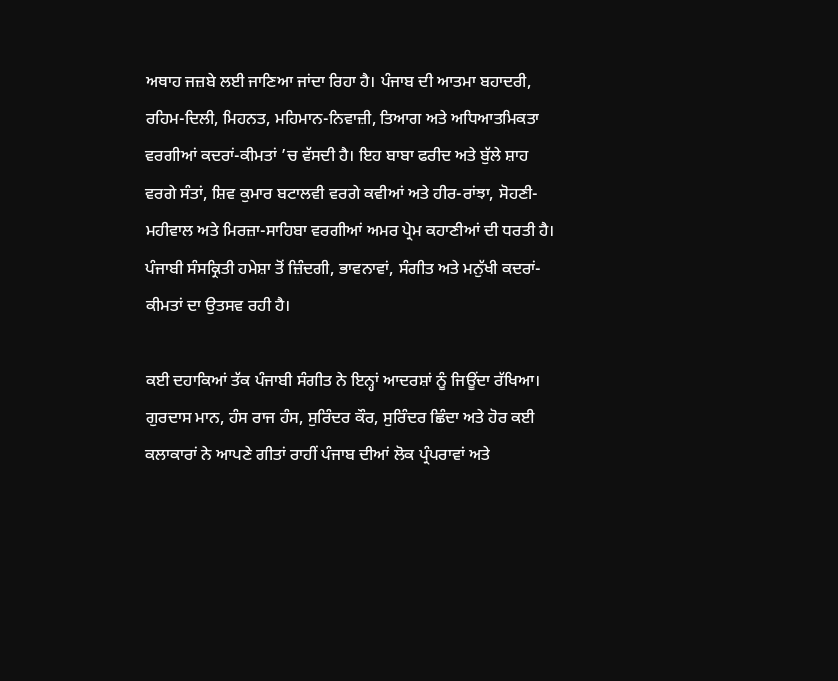ਅਥਾਹ ਜਜ਼ਬੇ ਲਈ ਜਾਣਿਆ ਜਾਂਦਾ ਰਿਹਾ ਹੈ। ਪੰਜਾਬ ਦੀ ਆਤਮਾ ਬਹਾਦਰੀ, ਰਹਿਮ-ਦਿਲੀ, ਮਿਹਨਤ, ਮਹਿਮਾਨ-ਨਿਵਾਜ਼ੀ, ਤਿਆਗ ਅਤੇ ਅਧਿਆਤਮਿਕਤਾ ਵਰਗੀਆਂ ਕਦਰਾਂ-ਕੀਮਤਾਂ ’ਚ ਵੱਸਦੀ ਹੈ। ਇਹ ਬਾਬਾ ਫਰੀਦ ਅਤੇ ਬੁੱਲੇ ਸ਼ਾਹ ਵਰਗੇ ਸੰਤਾਂ, ਸ਼ਿਵ ਕੁਮਾਰ ਬਟਾਲਵੀ ਵਰਗੇ ਕਵੀਆਂ ਅਤੇ ਹੀਰ-ਰਾਂਝਾ, ਸੋਹਣੀ-ਮਹੀਵਾਲ ਅਤੇ ਮਿਰਜ਼ਾ-ਸਾਹਿਬਾ ਵਰਗੀਆਂ ਅਮਰ ਪ੍ਰੇਮ ਕਹਾਣੀਆਂ ਦੀ ਧਰਤੀ ਹੈ। ਪੰਜਾਬੀ ਸੰਸਕ੍ਰਿਤੀ ਹਮੇਸ਼ਾ ਤੋਂ ਜ਼ਿੰਦਗੀ, ਭਾਵਨਾਵਾਂ, ਸੰਗੀਤ ਅਤੇ ਮਨੁੱਖੀ ਕਦਰਾਂ-ਕੀਮਤਾਂ ਦਾ ਉਤਸਵ ਰਹੀ ਹੈ।

ਕਈ ਦਹਾਕਿਆਂ ਤੱਕ ਪੰਜਾਬੀ ਸੰਗੀਤ ਨੇ ਇਨ੍ਹਾਂ ਆਦਰਸ਼ਾਂ ਨੂੰ ਜਿਊਂਦਾ ਰੱਖਿਆ। ਗੁਰਦਾਸ ਮਾਨ, ਹੰਸ ਰਾਜ ਹੰਸ, ਸੁਰਿੰਦਰ ਕੌਰ, ਸੁਰਿੰਦਰ ਛਿੰਦਾ ਅਤੇ ਹੋਰ ਕਈ ਕਲਾਕਾਰਾਂ ਨੇ ਆਪਣੇ ਗੀਤਾਂ ਰਾਹੀਂ ਪੰਜਾਬ ਦੀਆਂ ਲੋਕ ਪ੍ਰੰਪਰਾਵਾਂ ਅਤੇ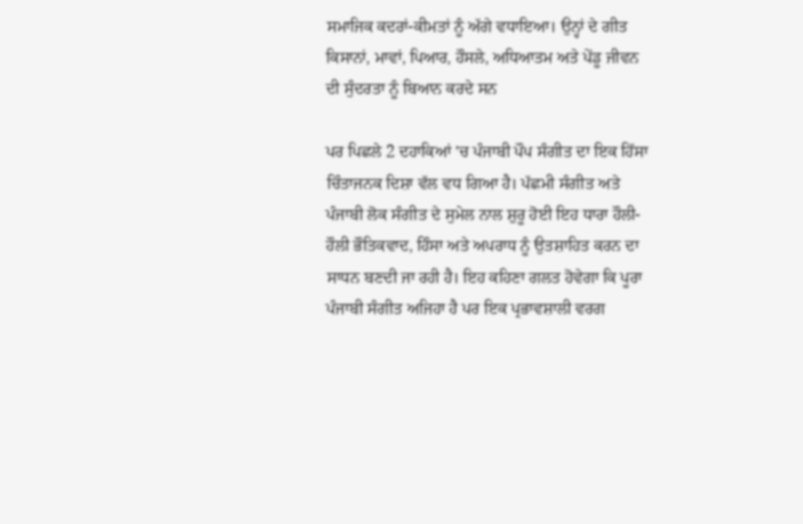ਸਮਾਜਿਕ ਕਦਰਾਂ-ਕੀਮਤਾਂ ਨੂੰ ਅੱਗੇ ਵਧਾਇਆ। ਉਨ੍ਹਾਂ ਦੇ ਗੀਤ ਕਿਸਾਨਾਂ, ਮਾਵਾਂ, ਪਿਆਰ, ਹੌਸਲੇ, ਅਧਿਆਤਮ ਅਤੇ ਪੇਂਡੂ ਜੀਵਨ ਦੀ ਸੁੰਦਰਤਾ ਨੂੰ ਬਿਆਨ ਕਰਦੇ ਸਨ

ਪਰ ਪਿਛਲੇ 2 ਦਹਾਕਿਆਂ ’ਚ ਪੰਜਾਬੀ ਪੌਪ ਸੰਗੀਤ ਦਾ ਇਕ ਹਿੱਸਾ ਚਿੰਤਾਜਨਕ ਦਿਸ਼ਾ ਵੱਲ ਵਧ ਗਿਆ ਹੈ। ਪੱਛਮੀ ਸੰਗੀਤ ਅਤੇ ਪੰਜਾਬੀ ਲੋਕ ਸੰਗੀਤ ਦੇ ਸੁਮੇਲ ਨਾਲ ਸ਼ੁਰੂ ਹੋਈ ਇਹ ਧਾਰਾ ਹੌਲੀ-ਹੌਲੀ ਭੌਤਿਕਵਾਦ, ਹਿੰਸਾ ਅਤੇ ਅਪਰਾਧ ਨੂੰ ਉਤਸ਼ਾਹਿਤ ਕਰਨ ਦਾ ਸਾਧਨ ਬਣਦੀ ਜਾ ਰਹੀ ਹੈ। ਇਹ ਕਹਿਣਾ ਗਲਤ ਹੋਵੇਗਾ ਕਿ ਪੂਰਾ ਪੰਜਾਬੀ ਸੰਗੀਤ ਅਜਿਹਾ ਹੈ ਪਰ ਇਕ ਪ੍ਰਭਾਵਸ਼ਾਲੀ ਵਰਗ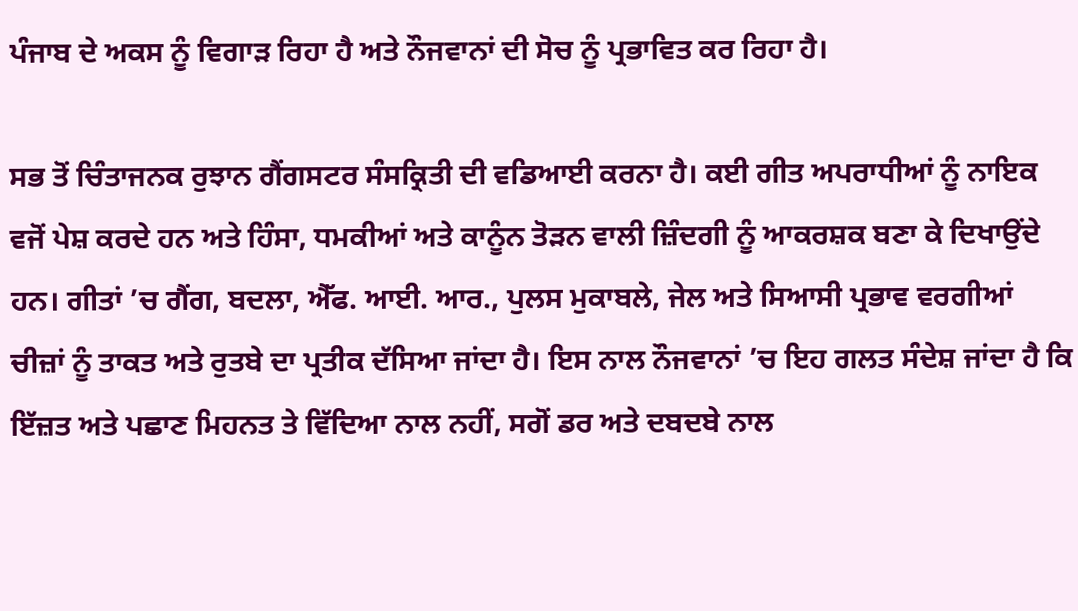ਪੰਜਾਬ ਦੇ ਅਕਸ ਨੂੰ ਵਿਗਾੜ ਰਿਹਾ ਹੈ ਅਤੇ ਨੌਜਵਾਨਾਂ ਦੀ ਸੋਚ ਨੂੰ ਪ੍ਰਭਾਵਿਤ ਕਰ ਰਿਹਾ ਹੈ।

ਸਭ ਤੋਂ ਚਿੰਤਾਜਨਕ ਰੁਝਾਨ ਗੈਂਗਸਟਰ ਸੰਸਕ੍ਰਿਤੀ ਦੀ ਵਡਿਆਈ ਕਰਨਾ ਹੈ। ਕਈ ਗੀਤ ਅਪਰਾਧੀਆਂ ਨੂੰ ਨਾਇਕ ਵਜੋਂ ਪੇਸ਼ ਕਰਦੇ ਹਨ ਅਤੇ ਹਿੰਸਾ, ਧਮਕੀਆਂ ਅਤੇ ਕਾਨੂੰਨ ਤੋੜਨ ਵਾਲੀ ਜ਼ਿੰਦਗੀ ਨੂੰ ਆਕਰਸ਼ਕ ਬਣਾ ਕੇ ਦਿਖਾਉਂਦੇ ਹਨ। ਗੀਤਾਂ ’ਚ ਗੈਂਗ, ਬਦਲਾ, ਐੱਫ. ਆਈ. ਆਰ., ਪੁਲਸ ਮੁਕਾਬਲੇ, ਜੇਲ ਅਤੇ ਸਿਆਸੀ ਪ੍ਰਭਾਵ ਵਰਗੀਆਂ ਚੀਜ਼ਾਂ ਨੂੰ ਤਾਕਤ ਅਤੇ ਰੁਤਬੇ ਦਾ ਪ੍ਰਤੀਕ ਦੱਸਿਆ ਜਾਂਦਾ ਹੈ। ਇਸ ਨਾਲ ਨੌਜਵਾਨਾਂ ’ਚ ਇਹ ਗਲਤ ਸੰਦੇਸ਼ ਜਾਂਦਾ ਹੈ ਕਿ ਇੱਜ਼ਤ ਅਤੇ ਪਛਾਣ ਮਿਹਨਤ ਤੇ ਵਿੱਦਿਆ ਨਾਲ ਨਹੀਂ, ਸਗੋਂ ਡਰ ਅਤੇ ਦਬਦਬੇ ਨਾਲ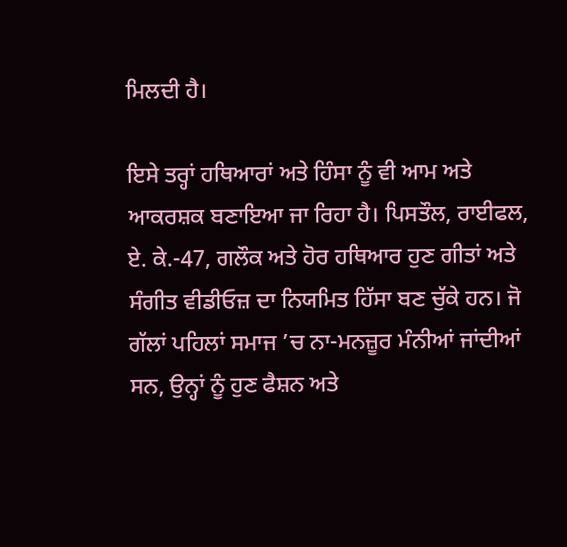ਮਿਲਦੀ ਹੈ।

ਇਸੇ ਤਰ੍ਹਾਂ ਹਥਿਆਰਾਂ ਅਤੇ ਹਿੰਸਾ ਨੂੰ ਵੀ ਆਮ ਅਤੇ ਆਕਰਸ਼ਕ ਬਣਾਇਆ ਜਾ ਰਿਹਾ ਹੈ। ਪਿਸਤੌਲ, ਰਾਈਫਲ, ਏ. ਕੇ.-47, ਗਲੌਕ ਅਤੇ ਹੋਰ ਹਥਿਆਰ ਹੁਣ ਗੀਤਾਂ ਅਤੇ ਸੰਗੀਤ ਵੀਡੀਓਜ਼ ਦਾ ਨਿਯਮਿਤ ਹਿੱਸਾ ਬਣ ਚੁੱਕੇ ਹਨ। ਜੋ ਗੱਲਾਂ ਪਹਿਲਾਂ ਸਮਾਜ ’ਚ ਨਾ-ਮਨਜ਼ੂਰ ਮੰਨੀਆਂ ਜਾਂਦੀਆਂ ਸਨ, ਉਨ੍ਹਾਂ ਨੂੰ ਹੁਣ ਫੈਸ਼ਨ ਅਤੇ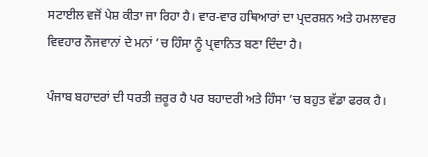ਸਟਾਈਲ ਵਜੋਂ ਪੇਸ਼ ਕੀਤਾ ਜਾ ਰਿਹਾ ਹੈ। ਵਾਰ-ਵਾਰ ਹਥਿਆਰਾਂ ਦਾ ਪ੍ਰਦਰਸ਼ਨ ਅਤੇ ਹਮਲਾਵਰ ਵਿਵਹਾਰ ਨੌਜਵਾਨਾਂ ਦੇ ਮਨਾਂ ’ਚ ਹਿੰਸਾ ਨੂੰ ਪ੍ਰਵਾਨਿਤ ਬਣਾ ਦਿੰਦਾ ਹੈ।

ਪੰਜਾਬ ਬਹਾਦਰਾਂ ਦੀ ਧਰਤੀ ਜ਼ਰੂਰ ਹੈ ਪਰ ਬਹਾਦਰੀ ਅਤੇ ਹਿੰਸਾ ’ਚ ਬਹੁਤ ਵੱਡਾ ਫਰਕ ਹੈ।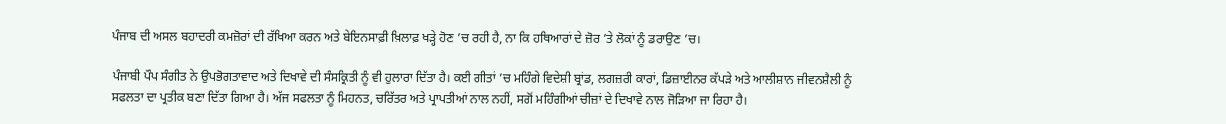ਪੰਜਾਬ ਦੀ ਅਸਲ ਬਹਾਦਰੀ ਕਮਜ਼ੋਰਾਂ ਦੀ ਰੱਖਿਆ ਕਰਨ ਅਤੇ ਬੇਇਨਸਾਫ਼ੀ ਖ਼ਿਲਾਫ਼ ਖੜ੍ਹੇ ਹੋਣ ’ਚ ਰਹੀ ਹੈ, ਨਾ ਕਿ ਹਥਿਆਰਾਂ ਦੇ ਜ਼ੋਰ ’ਤੇ ਲੋਕਾਂ ਨੂੰ ਡਰਾਉਣ ’ਚ।

ਪੰਜਾਬੀ ਪੌਪ ਸੰਗੀਤ ਨੇ ਉਪਭੋਗਤਾਵਾਦ ਅਤੇ ਦਿਖਾਵੇ ਦੀ ਸੰਸਕ੍ਰਿਤੀ ਨੂੰ ਵੀ ਹੁਲਾਰਾ ਦਿੱਤਾ ਹੈ। ਕਈ ਗੀਤਾਂ ’ਚ ਮਹਿੰਗੇ ਵਿਦੇਸ਼ੀ ਬ੍ਰਾਂਡ, ਲਗਜ਼ਰੀ ਕਾਰਾਂ, ਡਿਜ਼ਾਈਨਰ ਕੱਪੜੇ ਅਤੇ ਆਲੀਸ਼ਾਨ ਜੀਵਨਸ਼ੈਲੀ ਨੂੰ ਸਫਲਤਾ ਦਾ ਪ੍ਰਤੀਕ ਬਣਾ ਦਿੱਤਾ ਗਿਆ ਹੈ। ਅੱਜ ਸਫਲਤਾ ਨੂੰ ਮਿਹਨਤ, ਚਰਿੱਤਰ ਅਤੇ ਪ੍ਰਾਪਤੀਆਂ ਨਾਲ ਨਹੀਂ, ਸਗੋਂ ਮਹਿੰਗੀਆਂ ਚੀਜ਼ਾਂ ਦੇ ਦਿਖਾਵੇ ਨਾਲ ਜੋੜਿਆ ਜਾ ਰਿਹਾ ਹੈ।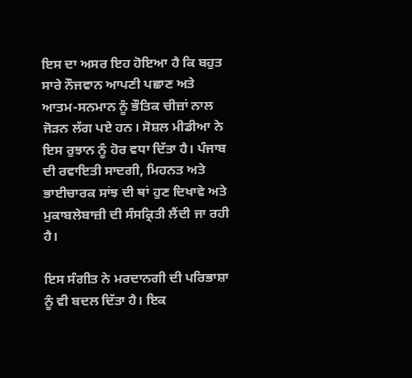ਇਸ ਦਾ ਅਸਰ ਇਹ ਹੋਇਆ ਹੈ ਕਿ ਬਹੁਤ ਸਾਰੇ ਨੌਜਵਾਨ ਆਪਣੀ ਪਛਾਣ ਅਤੇ ਆਤਮ-ਸਨਮਾਨ ਨੂੰ ਭੌਤਿਕ ਚੀਜ਼ਾਂ ਨਾਲ ਜੋੜਨ ਲੱਗ ਪਏ ਹਨ। ਸੋਸ਼ਲ ਮੀਡੀਆ ਨੇ ਇਸ ਰੁਝਾਨ ਨੂੰ ਹੋਰ ਵਧਾ ਦਿੱਤਾ ਹੈ। ਪੰਜਾਬ ਦੀ ਰਵਾਇਤੀ ਸਾਦਗੀ, ਮਿਹਨਤ ਅਤੇ ਭਾਈਚਾਰਕ ਸਾਂਝ ਦੀ ਥਾਂ ਹੁਣ ਦਿਖਾਵੇ ਅਤੇ ਮੁਕਾਬਲੇਬਾਜ਼ੀ ਦੀ ਸੰਸਕ੍ਰਿਤੀ ਲੈਂਦੀ ਜਾ ਰਹੀ ਹੈ।

ਇਸ ਸੰਗੀਤ ਨੇ ਮਰਦਾਨਗੀ ਦੀ ਪਰਿਭਾਸ਼ਾ ਨੂੰ ਵੀ ਬਦਲ ਦਿੱਤਾ ਹੈ। ਇਕ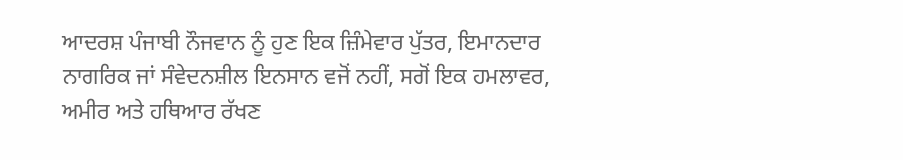ਆਦਰਸ਼ ਪੰਜਾਬੀ ਨੌਜਵਾਨ ਨੂੰ ਹੁਣ ਇਕ ਜ਼ਿੰਮੇਵਾਰ ਪੁੱਤਰ, ਇਮਾਨਦਾਰ ਨਾਗਰਿਕ ਜਾਂ ਸੰਵੇਦਨਸ਼ੀਲ ਇਨਸਾਨ ਵਜੋਂ ਨਹੀਂ, ਸਗੋਂ ਇਕ ਹਮਲਾਵਰ, ਅਮੀਰ ਅਤੇ ਹਥਿਆਰ ਰੱਖਣ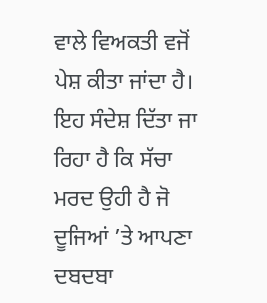ਵਾਲੇ ਵਿਅਕਤੀ ਵਜੋਂ ਪੇਸ਼ ਕੀਤਾ ਜਾਂਦਾ ਹੈ। ਇਹ ਸੰਦੇਸ਼ ਦਿੱਤਾ ਜਾ ਰਿਹਾ ਹੈ ਕਿ ਸੱਚਾ ਮਰਦ ਉਹੀ ਹੈ ਜੋ ਦੂਜਿਆਂ ’ਤੇ ਆਪਣਾ ਦਬਦਬਾ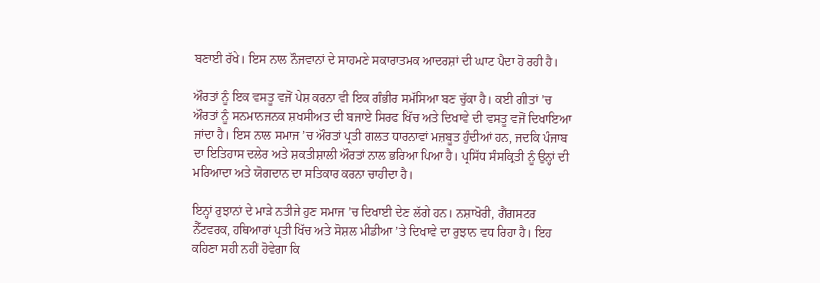ਬਣਾਈ ਰੱਖੇ। ਇਸ ਨਾਲ ਨੌਜਵਾਨਾਂ ਦੇ ਸਾਹਮਣੇ ਸਕਾਰਾਤਮਕ ਆਦਰਸ਼ਾਂ ਦੀ ਘਾਟ ਪੈਦਾ ਹੋ ਰਹੀ ਹੈ।

ਔਰਤਾਂ ਨੂੰ ਇਕ ਵਸਤੂ ਵਜੋਂ ਪੇਸ਼ ਕਰਨਾ ਵੀ ਇਕ ਗੰਭੀਰ ਸਮੱਸਿਆ ਬਣ ਚੁੱਕਾ ਹੈ। ਕਈ ਗੀਤਾਂ ’ਚ ਔਰਤਾਂ ਨੂੰ ਸਨਮਾਨਜਨਕ ਸ਼ਖਸੀਅਤ ਦੀ ਬਜਾਏ ਸਿਰਫ ਖਿੱਚ ਅਤੇ ਦਿਖਾਵੇ ਦੀ ਵਸਤੂ ਵਜੋਂ ਦਿਖਾਇਆ ਜਾਂਦਾ ਹੈ। ਇਸ ਨਾਲ ਸਮਾਜ ’ਚ ਔਰਤਾਂ ਪ੍ਰਤੀ ਗਲਤ ਧਾਰਨਾਵਾਂ ਮਜ਼ਬੂਤ ਹੁੰਦੀਆਂ ਹਨ, ਜਦਕਿ ਪੰਜਾਬ ਦਾ ਇਤਿਹਾਸ ਦਲੇਰ ਅਤੇ ਸ਼ਕਤੀਸ਼ਾਲੀ ਔਰਤਾਂ ਨਾਲ ਭਰਿਆ ਪਿਆ ਹੈ। ਪ੍ਰਸਿੱਧ ਸੰਸਕ੍ਰਿਤੀ ਨੂੰ ਉਨ੍ਹਾਂ ਦੀ ਮਰਿਆਦਾ ਅਤੇ ਯੋਗਦਾਨ ਦਾ ਸਤਿਕਾਰ ਕਰਨਾ ਚਾਹੀਦਾ ਹੈ।

ਇਨ੍ਹਾਂ ਰੁਝਾਨਾਂ ਦੇ ਮਾੜੇ ਨਤੀਜੇ ਹੁਣ ਸਮਾਜ ’ਚ ਦਿਖਾਈ ਦੇਣ ਲੱਗੇ ਹਨ। ਨਸ਼ਾਖੋਰੀ, ਗੈਂਗਸਟਰ ਨੈੱਟਵਰਕ, ਹਥਿਆਰਾਂ ਪ੍ਰਤੀ ਖਿੱਚ ਅਤੇ ਸੋਸ਼ਲ ਮੀਡੀਆ ’ਤੇ ਦਿਖਾਵੇ ਦਾ ਰੁਝਾਨ ਵਧ ਰਿਹਾ ਹੈ। ਇਹ ਕਹਿਣਾ ਸਹੀ ਨਹੀਂ ਹੋਵੇਗਾ ਕਿ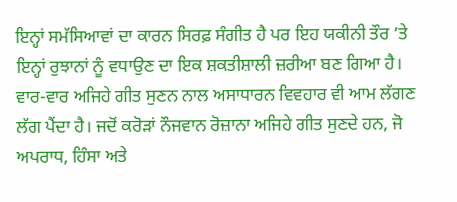ਇਨ੍ਹਾਂ ਸਮੱਸਿਆਵਾਂ ਦਾ ਕਾਰਨ ਸਿਰਫ਼ ਸੰਗੀਤ ਹੈ ਪਰ ਇਹ ਯਕੀਨੀ ਤੌਰ ’ਤੇ ਇਨ੍ਹਾਂ ਰੁਝਾਨਾਂ ਨੂੰ ਵਧਾਉਣ ਦਾ ਇਕ ਸ਼ਕਤੀਸ਼ਾਲੀ ਜ਼ਰੀਆ ਬਣ ਗਿਆ ਹੈ। ਵਾਰ-ਵਾਰ ਅਜਿਹੇ ਗੀਤ ਸੁਣਨ ਨਾਲ ਅਸਾਧਾਰਨ ਵਿਵਹਾਰ ਵੀ ਆਮ ਲੱਗਣ ਲੱਗ ਪੈਂਦਾ ਹੈ। ਜਦੋਂ ਕਰੋੜਾਂ ਨੌਜਵਾਨ ਰੋਜ਼ਾਨਾ ਅਜਿਹੇ ਗੀਤ ਸੁਣਦੇ ਹਨ, ਜੋ ਅਪਰਾਧ, ਹਿੰਸਾ ਅਤੇ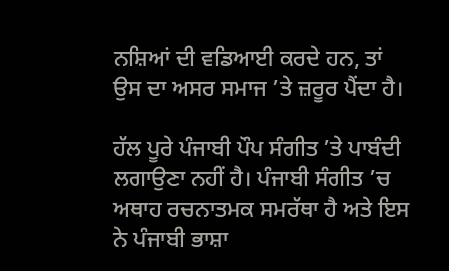ਨਸ਼ਿਆਂ ਦੀ ਵਡਿਆਈ ਕਰਦੇ ਹਨ, ਤਾਂ ਉਸ ਦਾ ਅਸਰ ਸਮਾਜ ’ਤੇ ਜ਼ਰੂਰ ਪੈਂਦਾ ਹੈ।

ਹੱਲ ਪੂਰੇ ਪੰਜਾਬੀ ਪੌਪ ਸੰਗੀਤ ’ਤੇ ਪਾਬੰਦੀ ਲਗਾਉਣਾ ਨਹੀਂ ਹੈ। ਪੰਜਾਬੀ ਸੰਗੀਤ ’ਚ ਅਥਾਹ ਰਚਨਾਤਮਕ ਸਮਰੱਥਾ ਹੈ ਅਤੇ ਇਸ ਨੇ ਪੰਜਾਬੀ ਭਾਸ਼ਾ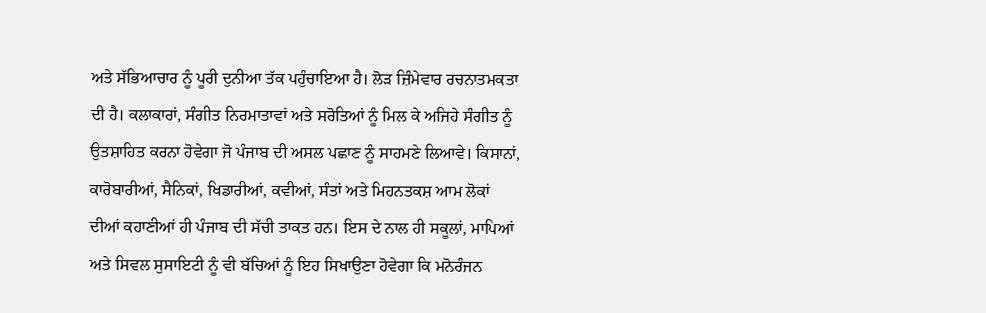ਅਤੇ ਸੱਭਿਆਚਾਰ ਨੂੰ ਪੂਰੀ ਦੁਨੀਆ ਤੱਕ ਪਹੁੰਚਾਇਆ ਹੈ। ਲੋੜ ਜ਼ਿੰਮੇਵਾਰ ਰਚਨਾਤਮਕਤਾ ਦੀ ਹੈ। ਕਲਾਕਾਰਾਂ, ਸੰਗੀਤ ਨਿਰਮਾਤਾਵਾਂ ਅਤੇ ਸਰੋਤਿਆਂ ਨੂੰ ਮਿਲ ਕੇ ਅਜਿਹੇ ਸੰਗੀਤ ਨੂੰ ਉਤਸ਼ਾਹਿਤ ਕਰਨਾ ਹੋਵੇਗਾ ਜੋ ਪੰਜਾਬ ਦੀ ਅਸਲ ਪਛਾਣ ਨੂੰ ਸਾਹਮਣੇ ਲਿਆਵੇ। ਕਿਸਾਨਾਂ, ਕਾਰੋਬਾਰੀਆਂ, ਸੈਨਿਕਾਂ, ਖਿਡਾਰੀਆਂ, ਕਵੀਆਂ, ਸੰਤਾਂ ਅਤੇ ਮਿਹਨਤਕਸ਼ ਆਮ ਲੋਕਾਂ ਦੀਆਂ ਕਹਾਣੀਆਂ ਹੀ ਪੰਜਾਬ ਦੀ ਸੱਚੀ ਤਾਕਤ ਹਨ। ਇਸ ਦੇ ਨਾਲ ਹੀ ਸਕੂਲਾਂ, ਮਾਪਿਆਂ ਅਤੇ ਸਿਵਲ ਸੁਸਾਇਟੀ ਨੂੰ ਵੀ ਬੱਚਿਆਂ ਨੂੰ ਇਹ ਸਿਖਾਉਣਾ ਹੋਵੇਗਾ ਕਿ ਮਨੋਰੰਜਨ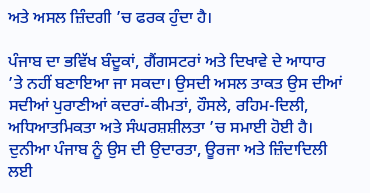ਅਤੇ ਅਸਲ ਜ਼ਿੰਦਗੀ ’ਚ ਫਰਕ ਹੁੰਦਾ ਹੈ।

ਪੰਜਾਬ ਦਾ ਭਵਿੱਖ ਬੰਦੂਕਾਂ, ਗੈਂਗਸਟਰਾਂ ਅਤੇ ਦਿਖਾਵੇ ਦੇ ਆਧਾਰ ’ਤੇ ਨਹੀਂ ਬਣਾਇਆ ਜਾ ਸਕਦਾ। ਉਸਦੀ ਅਸਲ ਤਾਕਤ ਉਸ ਦੀਆਂ ਸਦੀਆਂ ਪੁਰਾਣੀਆਂ ਕਦਰਾਂ-ਕੀਮਤਾਂ, ਹੌਸਲੇ, ਰਹਿਮ-ਦਿਲੀ, ਅਧਿਆਤਮਿਕਤਾ ਅਤੇ ਸੰਘਰਸ਼ਸ਼ੀਲਤਾ ’ਚ ਸਮਾਈ ਹੋਈ ਹੈ। ਦੁਨੀਆ ਪੰਜਾਬ ਨੂੰ ਉਸ ਦੀ ਉਦਾਰਤਾ, ਊਰਜਾ ਅਤੇ ਜ਼ਿੰਦਾਦਿਲੀ ਲਈ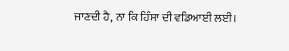ਜਾਣਦੀ ਹੈ, ਨਾ ਕਿ ਹਿੰਸਾ ਦੀ ਵਡਿਆਈ ਲਈ।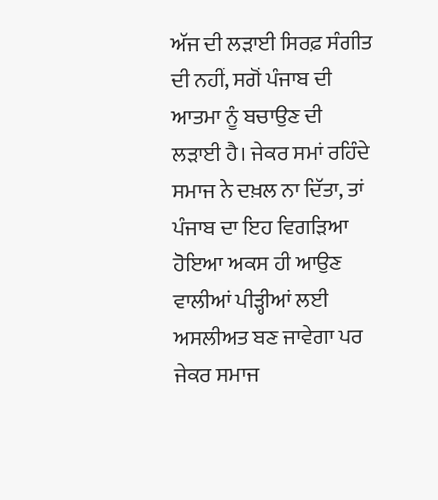ਅੱਜ ਦੀ ਲੜਾਈ ਸਿਰਫ਼ ਸੰਗੀਤ ਦੀ ਨਹੀਂ, ਸਗੋਂ ਪੰਜਾਬ ਦੀ ਆਤਮਾ ਨੂੰ ਬਚਾਉਣ ਦੀ ਲੜਾਈ ਹੈ। ਜੇਕਰ ਸਮਾਂ ਰਹਿੰਦੇ ਸਮਾਜ ਨੇ ਦਖ਼ਲ ਨਾ ਦਿੱਤਾ, ਤਾਂ ਪੰਜਾਬ ਦਾ ਇਹ ਵਿਗੜਿਆ ਹੋਇਆ ਅਕਸ ਹੀ ਆਉਣ ਵਾਲੀਆਂ ਪੀੜ੍ਹੀਆਂ ਲਈ ਅਸਲੀਅਤ ਬਣ ਜਾਵੇਗਾ ਪਰ ਜੇਕਰ ਸਮਾਜ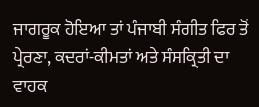ਜਾਗਰੂਕ ਹੋਇਆ ਤਾਂ ਪੰਜਾਬੀ ਸੰਗੀਤ ਫਿਰ ਤੋਂ ਪ੍ਰੇਰਣਾ, ਕਦਰਾਂ-ਕੀਮਤਾਂ ਅਤੇ ਸੰਸਕ੍ਰਿਤੀ ਦਾ ਵਾਹਕ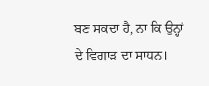ਬਣ ਸਕਦਾ ਹੈ, ਨਾ ਕਿ ਉਨ੍ਹਾਂ ਦੇ ਵਿਗਾੜ ਦਾ ਸਾਧਨ।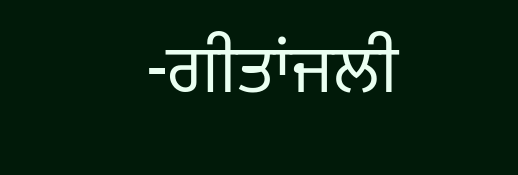-ਗੀਤਾਂਜਲੀ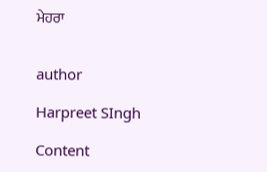ਮੇਹਰਾ


author

Harpreet SIngh

Content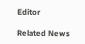Editor

Related News